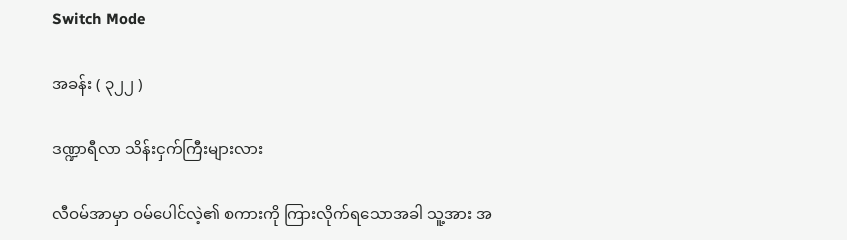Switch Mode

အခန်း ( ၃၂၂ )

ဒဏ္ဍာရီလာ သိန်းငှက်ကြီးများလား

လီဝမ်အာမှာ ဝမ်ပေါင်လဲ့၏ စကားကို ကြားလိုက်ရသောအခါ သူ့အား အ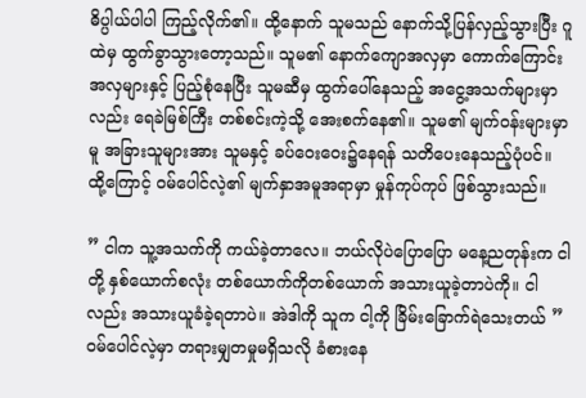ဓိပ္ပါယ်ပါပါ ကြည့်လိုက်၏။ ထို့နောက် သူမသည် နောက်သို့ပြန်လှည့်သွားပြီး ဂူထဲမှ ထွက်ခွာသွားတော့သည်။ သူမ၏ နောက်ကျောအလှမှာ ကောက်ကြောင်းအလှများနှင့် ပြည့်စုံနေပြီး သူမဆီမှ ထွက်ပေါ်နေသည့် အ‌ငွေ့အသက်များမှာလည်း ရေခဲမြစ်ကြီး တစ်စင်းကဲ့သို့ အေးစက်နေ၏။ သူမ၏ မျက်ဝန်းများမှာမူ အခြားသူများအား သူမနှင့် ခပ်ဝေးဝေး၌နေရန် သတိပေးနေသည့်ပုံပင်။ ထို့ကြောင့် ဝမ်ပေါင်လဲ့၏ မျက်နှာအမူအရာမှာ မှုန်ကုပ်ကုပ် ဖြစ်သွားသည်။

” ငါက သူ့အသက်ကို ကယ်ခဲ့တာလေ။ ဘယ်လိုပဲပြောပြော မနေ့ညတုန်းက ငါတို့ နှစ်ယောက်စလုံး တစ်ယောက်ကိုတစ်ယောက် အသားယူခဲ့တာပဲကို။ ငါလည်း အသားယူခံခဲ့ရတာပဲ။ အဲဒါကို သူက ငါ့ကို ခြိမ်းခြောက်ရဲသေးတယ် ”
ဝမ်ပေါင်လဲ့မှာ တရားမျှတမှုမရှိသလို ခံ‌စားနေ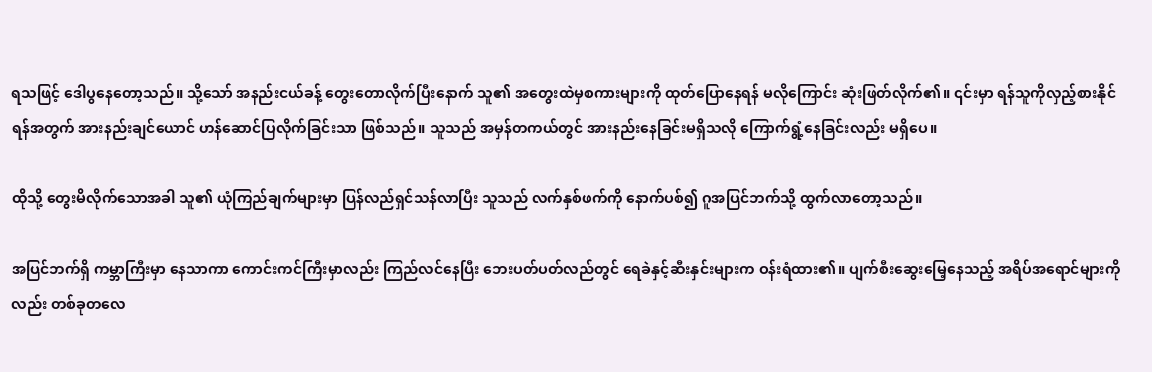ရသဖြင့် ဒေါပွနေတော့သည်။ သို့သော် အနည်းငယ်ခန့် တွေးတောလိုက်ပြီးနောက် သူ၏ အတွေးထဲမှစကားများကို ထုတ်ပြောနေရန် မလိုကြောင်း ဆုံးဖြတ်လိုက်၏။ ၎င်းမှာ ရန်သူကိုလှည့်စားနိုင်ရန်အတွက် အားနည်းချင်ယောင် ဟန်ဆောင်ပြလိုက်ခြင်းသာ ဖြစ်သည်။ သူသည် အမှန်တကယ်တွင် အားနည်းနေခြင်းမရှိသလို ကြောက်ရွံ့နေခြင်းလည်း မရှိပေ။

ထိုသို့ တွေးမိလိုက်သောအခါ သူ၏ ယုံကြည်ချက်များမှာ ပြန်လည်ရှင်သန်လာပြီး သူသည် လက်နှစ်ဖက်ကို နောက်ပစ်၍ ဂူအပြင်ဘက်သို့ ထွက်လာတော့သည်။

အပြင်ဘက်ရှိ ကမ္ဘာကြီးမှာ နေသာကာ ကောင်းကင်ကြီးမှာလည်း ကြည်လင်နေပြီး ဘေးပတ်ပတ်လည်တွင် ရေခဲနှင့်ဆီးနှင်းများက ဝန်းရံထား၏။ ပျက်စီးဆွေးမြေ့နေသည့် အရိပ်အရောင်များကိုလည်း တစ်ခုတလေ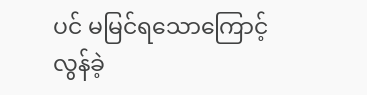ပင် မမြင်ရသောကြောင့် လွန်ခဲ့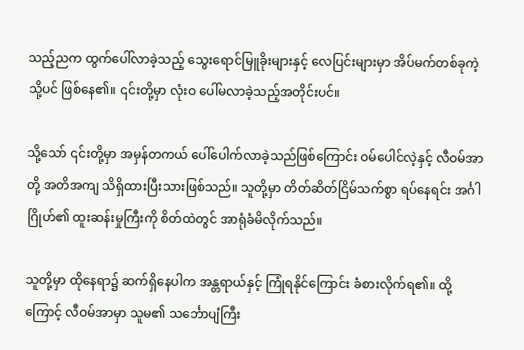သည့်ညက ထွက်ပေါ်လာခဲ့သည့် သွေးရောင်မြူခိုးများနှင့် လေပြင်းများမှာ အိပ်မက်တစ်ခုကဲ့သို့ပင် ဖြစ်နေ၏။ ၎င်းတို့မှာ လုံးဝ ပေါ်မလာခဲ့သည့်အတိုင်းပင်။

သို့သော် ၎င်းတို့မှာ အမှန်တကယ် ပေါ်ပေါက်လာခဲ့သည်ဖြစ်ကြောင်း ဝမ်ပေါင်လဲ့နှင့် လီဝမ်အာတို့ အတိအကျ သိရှိထားပြီးသားဖြစ်သည်။ သူတို့မှာ တိတ်ဆိတ်ငြိမ်သက်စွာ ရပ်နေရင်း အင်္ဂါဂြိုဟ်၏ ထူးဆန်းမှုကြီးကို စိတ်ထဲတွင် အာရုံခံမိလိုက်သည်။

သူတို့မှာ ထိုနေရာ၌ ဆက်ရှိနေပါက အန္တရာယ်နှင့် ကြုံရနိုင်ကြောင်း ခံစားလိုက်ရ၏။ ထို့ကြောင့် လီဝမ်အာမှာ သူမ၏ သင်္ဘောပျံကြီး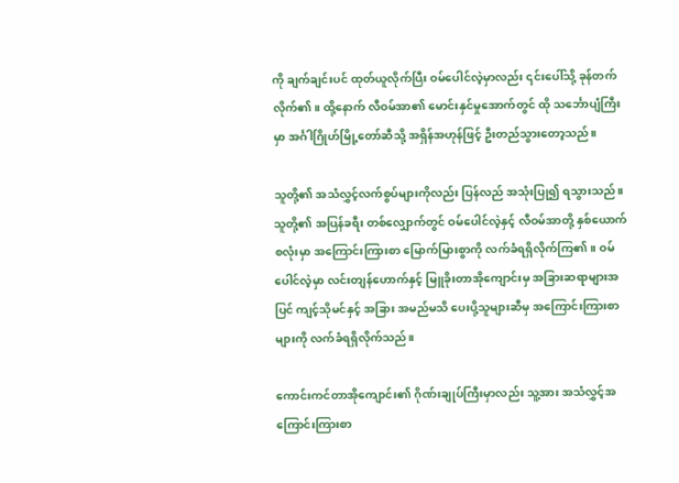ကို ချက်ချင်းပင် ထုတ်ယူလိုက်ပြီး ဝမ်ပေါင်လဲ့မှာလည်း ၎င်းပေါ်သို့ ခုန်တက်လိုက်၏။ ထို့နောက် လီဝမ်အာ၏ မောင်းနှင်မှုအောက်တွင် ထို သင်္ဘောပျံကြီးမှာ အင်္ဂါဂြိုဟ်မြို့တော်ဆီသို့ အရှိန်အဟုန်ဖြင့် ဦးတည်သွားတော့သည်။

သူတို့၏ အသံလွှင့်လက်စွပ်များကိုလည်း ပြန်လည် အသုံးပြု၍ ရသွားသည်။ သူတို့၏ အပြန်ခရီး တစ်လျှောက်တွင် ဝမ်ပေါင်လဲ့နှင့် လီဝမ်အာတို့ နှစ်ယောက်စလုံးမှာ အကြောင်းကြားစာ မြောက်မြားစွာကို လက်ခံရရှိလိုက်ကြ၏။ ဝမ်ပေါင်လဲ့မှာ လင်းတျန်ဟောက်နှင့် မြူခိုးတာအိုကျောင်းမှ အခြားဆရာများအပြင် ကျင့်သိုမင်နှင့် အခြား အမည်မသိ ပေးပို့သူများဆီမှ အကြောင်းကြားစာများကို လက်ခံရရှိလိုက်သည်။

ကောင်းကင်တာအိုကျောင်း၏ ဂိုဏ်းချုပ်ကြီးမှာလည်း သူ့အား အသံလွှင့်အကြောင်းကြားစာ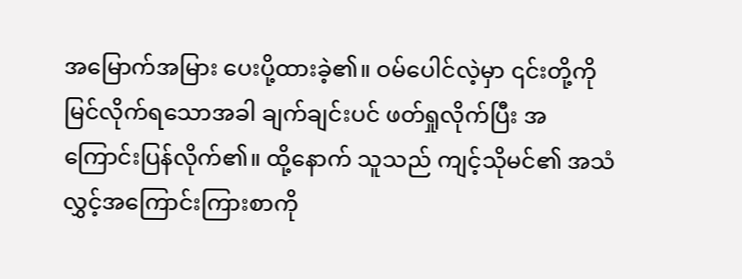အမြောက်အမြား ပေးပို့ထားခဲ့၏။ ဝမ်ပေါင်လဲ့မှာ ၎င်းတို့ကို မြင်လိုက်ရသောအခါ ချက်ချင်းပင် ဖတ်ရှုလိုက်ပြီး အကြောင်းပြန်လိုက်၏။ ထို့နောက် သူသည် ကျင့်သိုမင်၏ အသံလွှင့်အကြောင်းကြားစာကို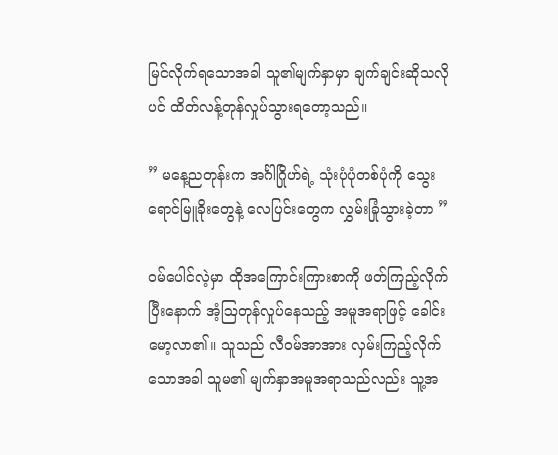မြင်လိုက်ရသောအခါ သူ၏မျက်နှာမှာ ချက်ချင်းဆိုသလိုပင် ထိတ်လန့်တုန်လှုပ်သွားရတော့သည်။

” မနေ့ညတုန်းက အင်္ဂါဂြိုဟ်ရဲ့ သုံးပုံပုံတစ်ပုံကို သွေးရောင်မြူခိုးတွေနဲ့ လေပြင်းတွေက လွှမ်းခြုံသွားခဲ့တာ ”

ဝမ်ပေါင်လဲ့မှာ ထိုအကြောင်းကြားစာကို ဖတ်ကြည့်လိုက်ပြီးနောက် အံ့ဩတုန်လှုပ်နေသည့် အမူအရာဖြင့် ခေါင်းမော့လာ၏။ သူသည် လီဝမ်အာအား လှမ်းကြည့်လိုက်သောအခါ သူမ၏ မျက်နှာအမူအရာသည်လည်း သူ့အ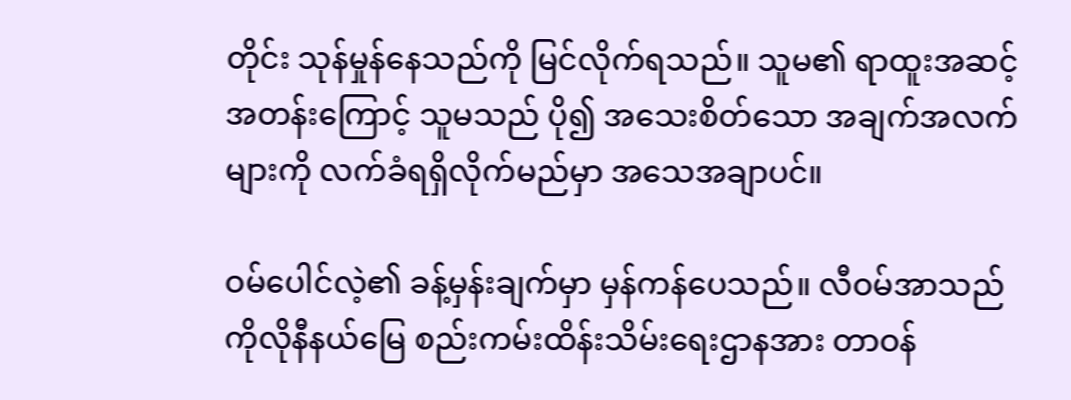တိုင်း သုန်မှုန်နေသည်ကို မြင်လိုက်ရသည်။ သူမ၏ ရာထူးအဆင့်အတန်းကြောင့် သူမသည် ပို၍ အသေးစိတ်သော အချက်အလက်များကို လက်ခံရရှိလိုက်မည်မှာ အသေအချာပင်။

ဝမ်ပေါင်လဲ့၏ ခန့်မှန်းချက်မှာ မှန်ကန်ပေသည်။ လီဝမ်အာသည် ကိုလိုနီနယ်မြေ စည်းကမ်းထိန်းသိမ်းရေးဌာနအား တာဝန်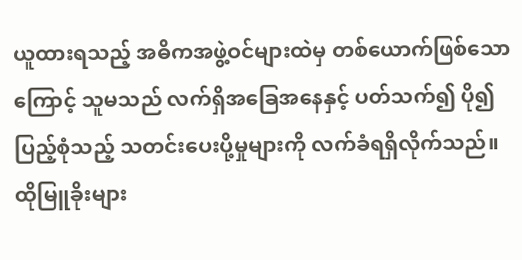ယူထားရသည့် အဓိကအဖွဲ့ဝင်များထဲမှ တစ်ယောက်ဖြစ်သောကြောင့် သူမသည် လက်ရှိအခြေအနေနှင့် ပတ်သက်၍ ပို၍ပြည့်စုံသည့် သတင်းပေးပို့မှုများကို လက်ခံရရှိလိုက်သည်။ ထိုမြူခိုးများ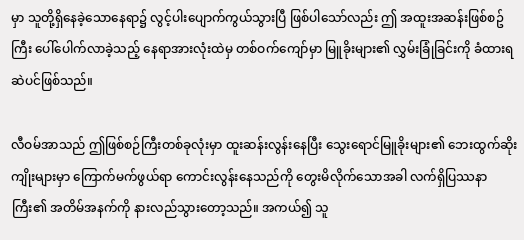မှာ သူတို့ရှိနေခဲ့သောနေရာ၌ လွင့်ပါးပျောက်ကွယ်သွားပြီ ဖြစ်ပါသော်လည်း ဤ အထူးအဆန်းဖြစ်စဥ်ကြီး ပေါ်ပေါက်လာခဲ့သည့် နေရာအားလုံးထဲမှ တစ်ဝက်ကျော်မှာ မြူခိုးများ၏ လွှမ်းခြုံခြင်းကို ခံထားရဆဲပင်ဖြစ်သည်။

လီဝမ်အာသည် ဤဖြစ်စဉ်ကြီးတစ်ခုလုံးမှာ ထူးဆန်းလွန်းနေပြီး သွေးရောင်မြူခိုးများ၏ ဘေးထွက်ဆိုးကျိုးများမှာ ကြောက်မက်ဖွယ်ရာ ကောင်းလွန်းနေသည်ကို တွေးမိလိုက်သောအခါ လက်ရှိပြဿနာကြီး၏ အတိမ်အနက်ကို နားလည်သွားတော့သည်။ အကယ်၍ သူ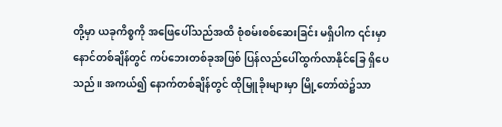တို့မှာ ယခုကိစ္စကို အဖြေပေါ်သည်အထိ စုံစမ်းစစ်ဆေးခြင်း မရှိပါက ၎င်းမှာ နောင်တစ်ချိန်တွင် ကပ်ဘေးတစ်ခုအဖြစ် ပြန်လည်ပေါ်ထွက်လာနိုင်ခြေ ရှိပေသည်။ အကယ်၍ နောက်တစ်ချိန်တွင် ထိုမြူခိုးများမှာ မြို့တော်ထဲ၌သာ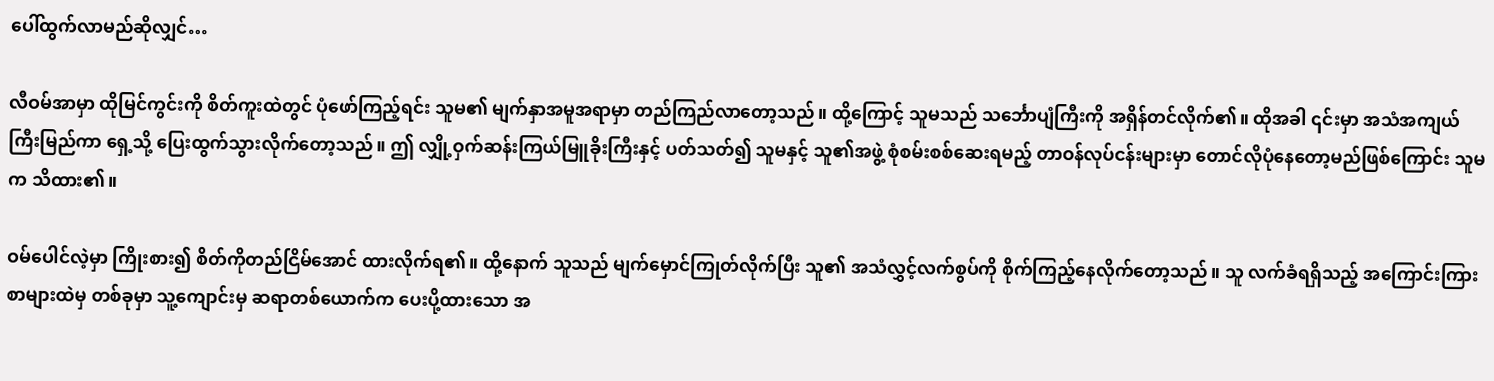ပေါ်ထွက်လာမည်ဆိုလျှင်…

လီဝမ်အာမှာ ထိုမြင်ကွင်းကို စိတ်ကူးထဲတွင် ပုံဖော်ကြည့်ရင်း သူမ၏ မျက်နှာအမူအရာမှာ တည်ကြည်လာတော့သည်။ ထို့ကြောင့် သူမသည် သင်္ဘောပျံကြီးကို အရှိန်တင်လိုက်၏။ ထိုအခါ ၎င်းမှာ အသံအကျယ်ကြီးမြည်ကာ ရှေ့သို့ ပြေးထွက်သွားလိုက်တော့သည်။ ဤ လျှို့ဝှက်ဆန်းကြယ်မြူခိုးကြီးနှင့် ပတ်သတ်၍ သူမနှင့် သူ၏အဖွဲ့ စုံစမ်းစစ်ဆေးရမည့် တာဝန်လုပ်ငန်းများမှာ တောင်လိုပုံနေတော့မည်ဖြစ်ကြောင်း သူမက သိထား၏။

ဝမ်ပေါင်လဲ့မှာ ကြိုးစား၍ စိတ်ကိုတည်ငြိမ်အောင် ထားလိုက်ရ၏။ ထို့နောက် သူသည် မျက်မှောင်ကြုတ်လိုက်ပြီး သူ၏ အသံလွှင့်လက်စွပ်ကို စိုက်ကြည့်နေလိုက်တော့သည်။ သူ လက်ခံရရှိသည့် အကြောင်းကြားစာများထဲမှ တစ်ခုမှာ သူ့ကျောင်းမှ ဆရာတစ်ယောက်က ပေးပို့ထားသော အ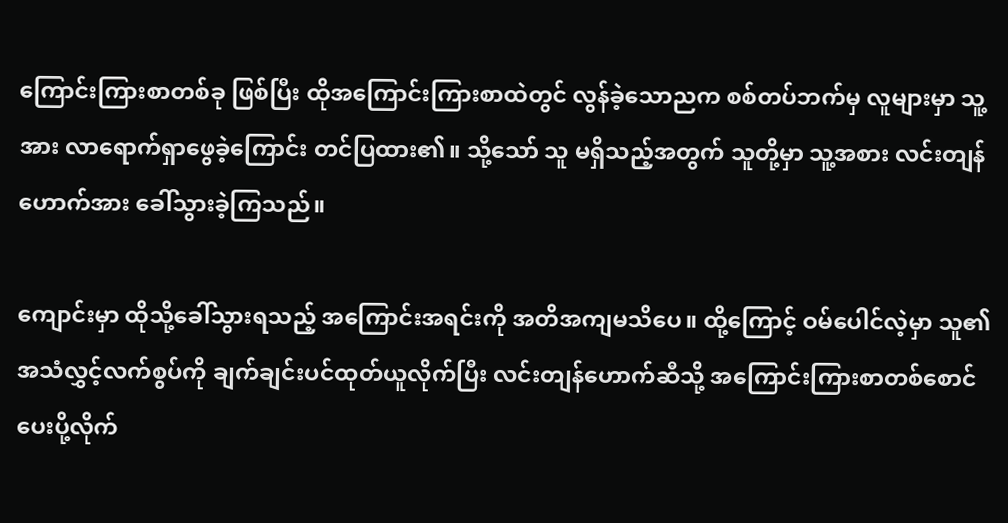ကြောင်းကြားစာတစ်ခု ဖြစ်ပြီး ထိုအကြောင်းကြားစာထဲတွင် လွန်ခဲ့သောညက စစ်တပ်ဘက်မှ လူများမှာ သူ့အား လာရောက်ရှာဖွေခဲ့ကြောင်း တင်ပြထား၏။ သို့သော် သူ မရှိသည့်အတွက် သူတို့မှာ သူ့အစား လင်းတျန်ဟောက်အား ခေါ်သွားခဲ့ကြသည်။

ကျောင်းမှာ ထိုသို့ခေါ်သွားရသည့် အကြောင်းအရင်းကို အတိအကျမသိပေ။ ထို့ကြောင့် ဝမ်ပေါင်လဲ့မှာ သူ၏အသံလွှင့်လက်စွပ်ကို ချက်ချင်းပင်ထုတ်ယူလိုက်ပြီး လင်းတျန်ဟောက်ဆီသို့ အကြောင်းကြားစာတစ်စောင် ပေးပို့လိုက်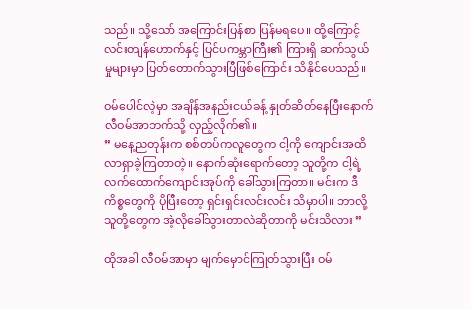သည်။ သို့သော် အကြောင်းပြန်စာ ပြန်မရပေ။ ထို့ကြောင့် လင်းတျန်ဟောက်နှင့် ပြင်ပကမ္ဘာကြီး၏ ကြားရှိ ဆက်သွယ်မှုများမှာ ပြတ်တောက်သွားပြီဖြစ်ကြောင်း သိနိုင်ပေသည်။

ဝမ်ပေါင်လဲ့မှာ အချိန်အနည်းငယ်ခန့် နှုတ်ဆိတ်နေပြီးနောက် လီဝမ်အာဘက်သို့ လှည့်လိုက်၏။
” မနေ့ညတုန်းက စစ်တပ်ကလူတွေက ငါ့ကို ကျောင်းအထိ လာရှာခဲ့ကြတာတဲ့။ နောက်ဆုံးရောက်တော့ သူတို့က ငါ့ရဲ့လက်ထောက်ကျောင်းအုပ်ကို ခေါ်သွားကြတာ။ မင်းက ဒီကိစ္စတွေကို ပိုပြီးတော့ ရှင်းရှင်းလင်းလင်း သိမှာပါ။ ဘာလို့ သူတို့တွေက အဲ့လိုခေါ်သွားတာလဲဆိုတာကို မင်းသိလား ”

ထိုအခါ လီဝမ်အာမှာ မျက်မှောင်ကြုတ်သွားပြီး ဝမ်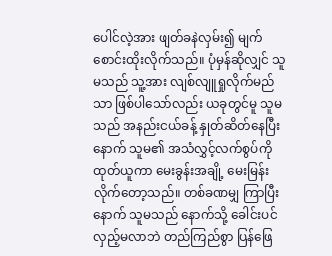ပေါင်လဲ့အား ဖျတ်ခနဲလှမ်း၍ မျက်စောင်းထိုးလိုက်သည်။ ပုံမှန်ဆိုလျှင် သူမသည် သူ့အား လျစ်လျူရှုလိုက်မည်သာ ဖြစ်ပါသော်လည်း ယခုတွင်မူ သူမသည် အနည်းငယ်ခန့် နှုတ်ဆိတ်နေပြီးနောက် သူမ၏ အသံလွှင့်လက်စွပ်ကို ထုတ်ယူကာ မေးခွန်းအချို့ မေးမြန်းလိုက်တော့သည်။ တစ်ခဏမျှ ကြာပြီးနောက် သူမသည် နောက်သို့ ခေါင်းပင်လှည့်မလာဘဲ တည်ကြည်စွာ ပြန်ဖြေ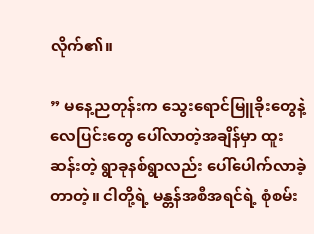လိုက်၏။

” မနေ့ညတုန်းက သွေးရောင်မြူခိုးတွေနဲ့ လေပြင်းတွေ ပေါ်လာတဲ့အချိန်မှာ ထူးဆန်းတဲ့ ရွာခုနစ်ရွာလည်း ပေါ်ပေါက်လာခဲ့တာတဲ့။ ငါတို့ရဲ့ မန္တန်အစီအရင်ရဲ့ စုံစမ်း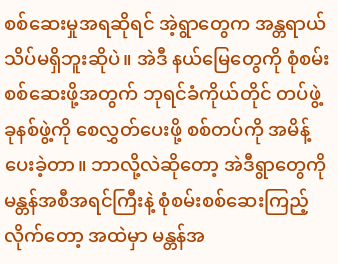စစ်ဆေးမှုအရဆိုရင် အဲ့ရွာတွေက အန္တရာယ်သိပ်မရှိဘူးဆိုပဲ။ အဲဒီ နယ်မြေတွေကို စုံစမ်းစစ်ဆေးဖို့အတွက် ဘုရင်ခံကိုယ်တိုင် တပ်ဖွဲ့ခုနစ်ဖွဲ့ကို စေလွှတ်ပေးဖို့ စစ်တပ်ကို အမိန့်ပေးခဲ့တာ။ ဘာလို့လဲဆိုတော့ အဲဒီရွာတွေကို မန္တန်အစီအရင်ကြီးနဲ့ စုံစမ်းစစ်ဆေးကြည့်လိုက်တော့ အထဲမှာ မန္တန်အ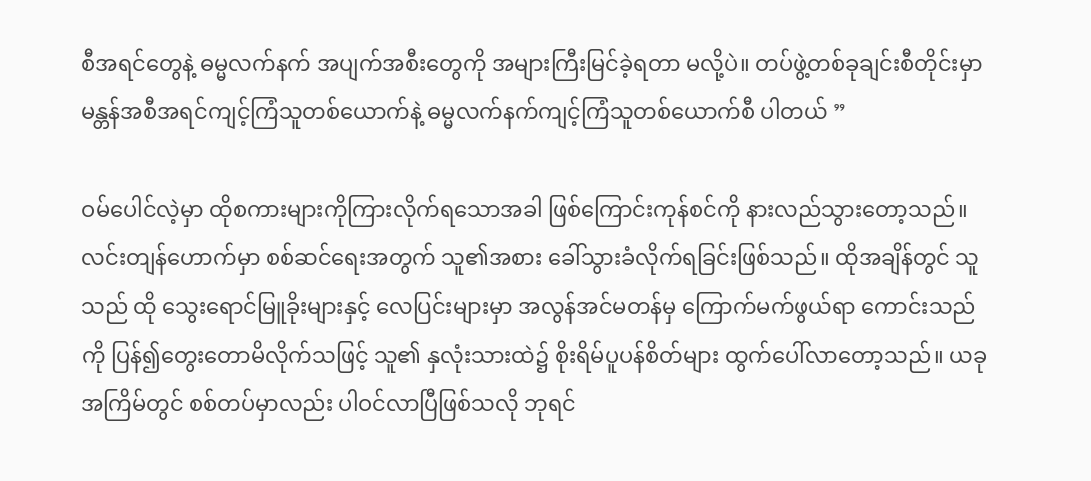စီအရင်တွေနဲ့ ဓမ္မလက်နက် အပျက်အစီးတွေကို အများကြီးမြင်ခဲ့ရတာ မလို့ပဲ။ တပ်ဖွဲ့တစ်ခုချင်းစီတိုင်းမှာ မန္တန်အစီအရင်ကျင့်ကြံသူတစ်ယောက်နဲ့ ဓမ္မလက်နက်ကျင့်ကြံသူတစ်ယောက်စီ ပါတယ် ”

ဝမ်ပေါင်လဲ့မှာ ထိုစကားများကိုကြားလိုက်ရသောအခါ ဖြစ်ကြောင်းကုန်စင်ကို နားလည်သွားတော့သည်။ လင်းတျန်ဟောက်မှာ စစ်ဆင်ရေးအတွက် သူ၏အစား ခေါ်သွားခံလိုက်ရခြင်းဖြစ်သည်။ ထိုအချိန်တွင် သူသည် ထို သွေးရောင်မြူခိုးများနှင့် လေပြင်းများမှာ အလွန်အင်မတန်မှ ကြောက်မက်ဖွယ်ရာ ကောင်းသည်ကို ပြန်၍တွေးတောမိလိုက်သဖြင့် သူ၏ နှလုံးသားထဲ၌ စိုးရိမ်ပူပန်စိတ်များ ထွက်ပေါ်လာတော့သည်။ ယခုအကြိမ်တွင် စစ်တပ်မှာလည်း ပါဝင်လာပြီဖြစ်သလို ဘုရင်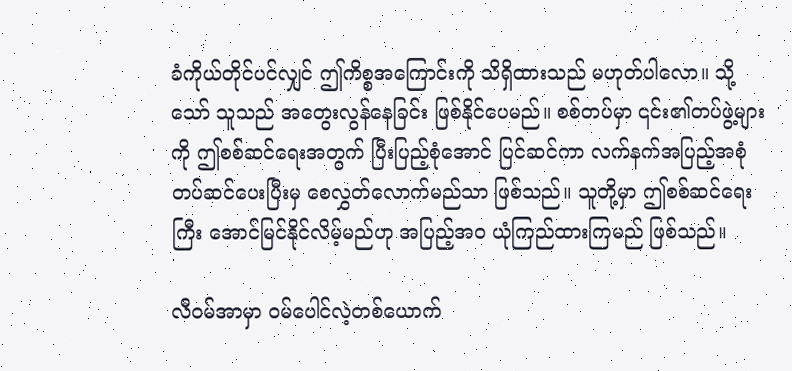ခံကိုယ်တိုင်ပင်လျှင် ဤကိစ္စအကြောင်းကို သိရှိထားသည် မဟုတ်ပါလော။ သို့သော် သူသည် အတွေးလွန်နေခြင်း ဖြစ်နိုင်ပေမည်။ စစ်တပ်မှာ ၎င်း၏တပ်ဖွဲ့များကို ဤစစ်ဆင်ရေးအတွက် ပြီးပြည့်စုံအောင် ပြင်ဆင်ကာ လက်နက်အပြည့်အစုံ တပ်ဆင်ပေးပြီးမှ စေလွှတ်လောက်မည်သာ ဖြစ်သည်။ သူတို့မှာ ဤစစ်ဆင်ရေးကြီး အောင်မြင်နိုင်လိမ့်မည်ဟု အပြည့်အဝ ယုံကြည်ထားကြမည် ဖြစ်သည်။

လီဝမ်အာမှာ ဝမ်ပေါင်လဲ့တစ်ယောက်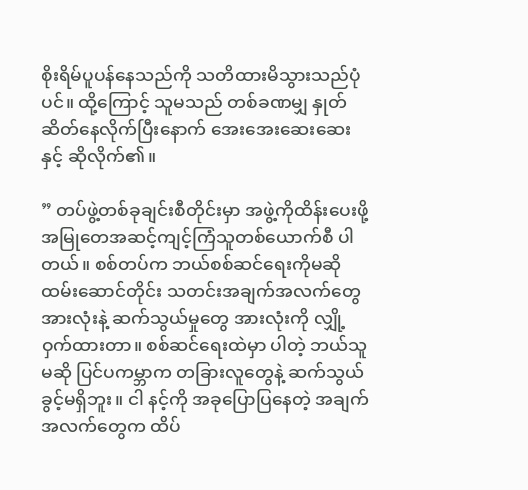စိုးရိမ်ပူပန်နေသည်ကို သတိထားမိသွားသည်ပုံပင်။ ထို့ကြောင့် သူမသည် တစ်ခဏမျှ နှုတ်ဆိတ်နေလိုက်ပြီးနောက် အေးအေးဆေးဆေးနှင့် ဆိုလိုက်၏။

” တပ်ဖွဲ့တစ်ခုချင်းစီတိုင်းမှာ အဖွဲ့ကိုထိန်းပေးဖို့ အမြုတေအဆင့်ကျင့်ကြံသူတစ်ယောက်စီ ပါတယ်။ စစ်တပ်က ဘယ်စစ်ဆင်ရေးကိုမဆို ထမ်းဆောင်တိုင်း သတင်းအချက်အလက်တွေအားလုံးနဲ့ ဆက်သွယ်မှုတွေ အားလုံးကို လျှို့ဝှက်ထားတာ။ စစ်ဆင်ရေးထဲမှာ ပါတဲ့ ဘယ်သူမဆို ပြင်ပကမ္ဘာက တခြားလူတွေနဲ့ ဆက်သွယ်ခွင့်မရှိဘူး။ ငါ နင့်ကို အခုပြောပြနေတဲ့ အချက်အလက်တွေက ထိပ်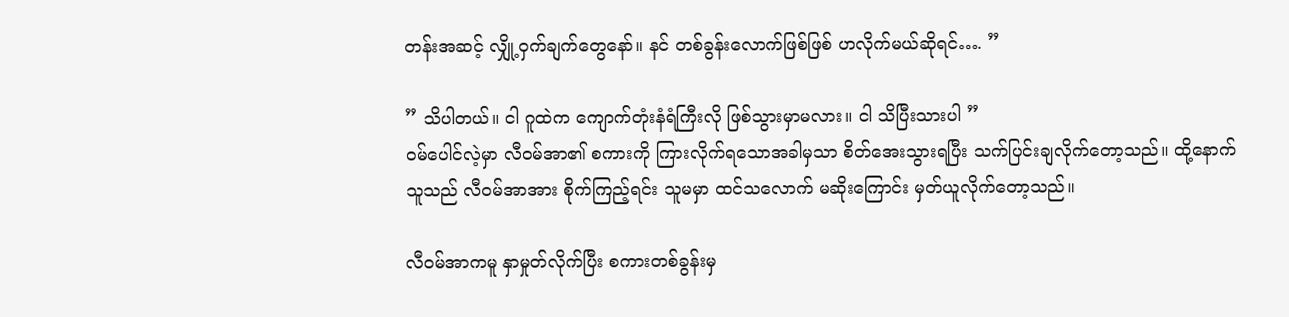တန်းအဆင့် လျှို့ဝှက်ချက်တွေနော်။ နင် တစ်ခွန်းလောက်ဖြစ်ဖြစ် ဟလိုက်မယ်ဆိုရင်…. ”

” သိပါတယ်။ ငါ ဂူထဲက ကျောက်တုံးနံရံကြီးလို ဖြစ်သွားမှာမလား။ ငါ သိပြီးသားပါ ”
ဝမ်ပေါင်လဲ့မှာ လီဝမ်အာ၏ စကားကို ကြားလိုက်ရသောအခါမှသာ စိတ်အေးသွားရပြီး သက်ပြင်းချလိုက်တော့သည်။ ထို့နောက် သူသည် လီဝမ်အာအား စိုက်ကြည့်ရင်း သူမမှာ ထင်သလောက် မဆိုးကြောင်း မှတ်ယူလိုက်တော့သည်။

လီဝမ်အာကမူ နှာမှုတ်လိုက်ပြီး စကားတစ်ခွန်းမှ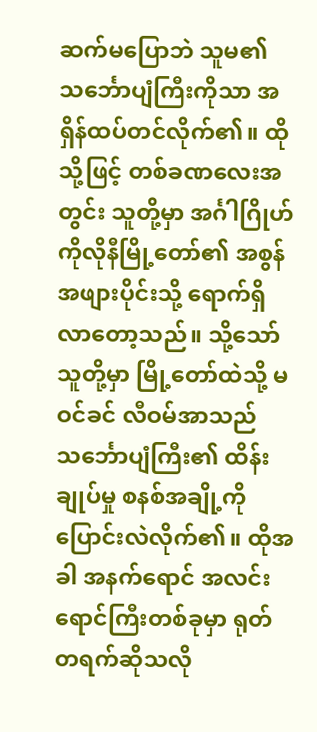ဆက်မပြောဘဲ သူမ၏ သင်္ဘောပျံကြီးကိုသာ အရှိန်ထပ်တင်လိုက်၏။ ထိုသို့ဖြင့် တစ်ခဏလေးအတွင်း သူတို့မှာ အင်္ဂါဂြိုဟ်ကိုလိုနီမြို့တော်၏ အစွန်အဖျားပိုင်းသို့ ရောက်ရှိလာတော့သည်။ သို့သော် သူတို့မှာ မြို့တော်ထဲသို့ မဝင်ခင် လီဝမ်အာသည် သင်္ဘောပျံကြီး၏ ထိန်းချုပ်မှု စနစ်အချို့ကို ပြောင်းလဲလိုက်၏။ ထိုအခါ အနက်ရောင် အလင်းရောင်ကြီးတစ်ခုမှာ ရုတ်တရက်ဆိုသလို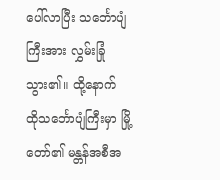ပေါ်လာပြီး သင်္ဘောပျံကြီးအား လွှမ်းခြုံသွား၏။ ထို့နောက် ထိုသင်္ဘောပျံကြီးမှာ မြို့တော်၏ မန္တန်အစီအ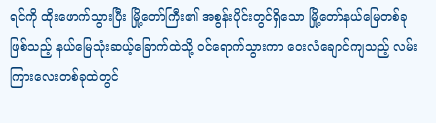ရင်ကို ထိုးဖောက်သွားပြီး မြို့တော်ကြီး၏ အစွန်းပိုင်းတွင်ရှိသော မြို့တော်နယ်မြေတစ်ခုဖြစ်သည့် နယ်‌မြေသုံး‌ဆယ့်ခြောက်ထဲသို့ ဝင်ရောက်သွားကာ ဝေးလံချောင်ကျသည့် လမ်းကြားလေးတစ်ခုထဲတွင်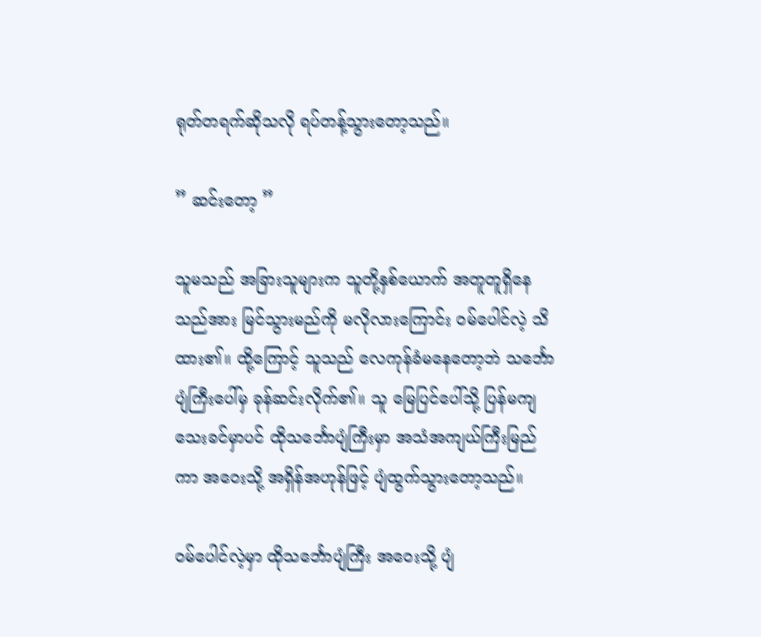ရုတ်တရက်ဆိုသလို ရပ်တန့်သွားတော့သည်။

” ဆင်းတော့ ”

သူမသည် အခြားသူများက သူတို့နှစ်ယောက် အတူတူရှိနေသည်အား မြင်သွားမည်ကို မလိုလား‌ကြောင်း ဝမ်ပေါင်လဲ့ သိထား၏။ ထို့ကြောင့် သူသည် လေကုန်ခံမနေတော့ဘဲ သင်္ဘောပျံကြီးပေါ်မှ ခုန်ဆင်းလိုက်၏။ သူ မြေပြင်ပေါ်သို့ ပြန်မကျသေးခင်မှာပင် ထိုသင်္ဘောပျံကြီးမှာ အသံအကျယ်ကြီးမြည်ကာ အဝေးသို့ အရှိန်အဟုန်ဖြင့် ပျံထွက်သွားတော့သည်။

ဝမ်ပေါင်လဲ့မှာ ထိုသင်္ဘောပျံကြီး အဝေးသို့ ပျံ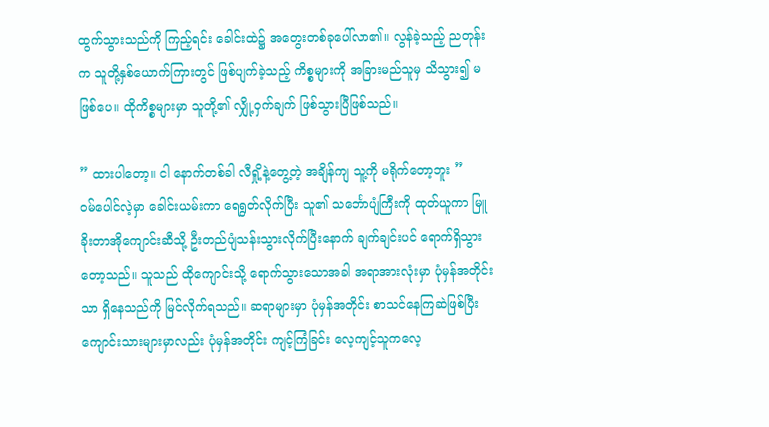ထွက်သွားသည်ကို ကြည့်ရင်း ခေါင်းထဲ၌ အတွေးတစ်ခုပေါ်လာ၏။ လွန်ခဲ့သည့် ညတုန်းက သူတို့နှစ်ယောက်ကြားတွင် ဖြစ်ပျက်ခဲ့သည့် ကိစ္စများကို အခြားမည်သူမှ သိသွား၍ မဖြစ်ပေ။ ထိုကိစ္စများမှာ သူတို့၏ လျှို့ဝှက်ချက် ဖြစ်သွားပြီဖြစ်သည်။

” ထားပါတော့။ ငါ နောက်တစ်ခါ လီရှို့နဲ့တွေ့တဲ့ အချိန်ကျ သူ့ကို မရိုက်တော့ဘူး ”
ဝမ်ပေါင်လဲ့မှာ ခေါင်းယမ်းကာ ရေရွတ်လိုက်ပြီး သူ၏ သင်္ဘောပျံကြီးကို ထုတ်ယူကာ မြူခိုးတာအိုကျောင်းဆီသို့ ဦးတည်ပျံသန်းသွားလိုက်ပြီးနောက် ချက်ချင်းပင် ရောက်ရှိသွားတော့သည်။ သူသည် ထိုကျောင်းသို့ ရောက်သွားသောအခါ အရာအားလုံးမှာ ပုံမှန်အတိုင်းသာ ရှိနေသည်ကို မြင်လိုက်ရသည်။ ဆရာများမှာ ပုံမှန်အတိုင်း စာသင်နေကြဆဲဖြစ်ပြီး ကျောင်းသားများမှာလည်း ပုံမှန်အတိုင်း ကျင့်ကြံခြင်း လေ့ကျင့်သူကလေ့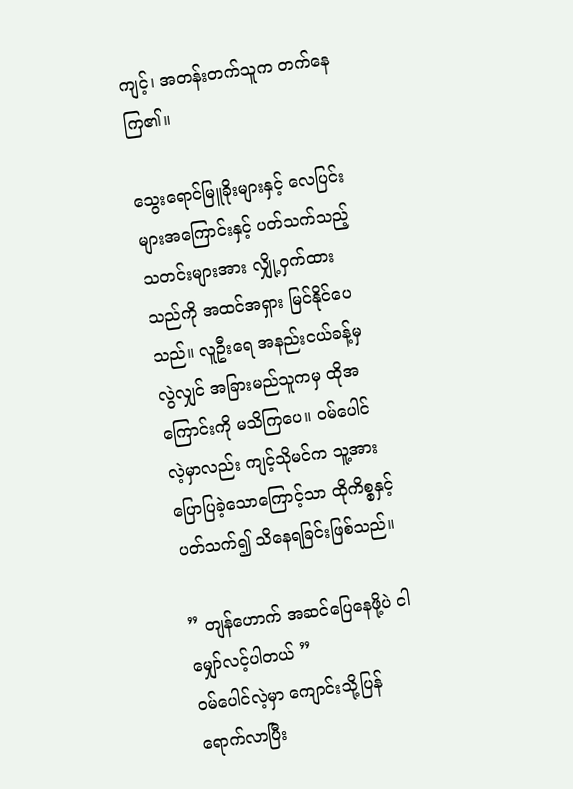ကျင့်၊ အတန်းတက်သူက တက်နေကြ၏။

သွေးရောင်မြူခိုးများနှင့် လေပြင်းများအကြောင်းနှင့် ပတ်သက်သည့် သတင်းများအား လျှို့ဝှက်ထားသည်ကို အထင်အရှား မြင်နိုင်ပေသည်။ လူဦးရေ အနည်းငယ်ခန့်မှ လွဲလျှင် အခြားမည်သူကမှ ထိုအကြောင်းကို မသိကြပေ။ ဝမ်ပေါင်လဲ့မှာလည်း ကျင့်သိုမင်က သူ့အား ပြောပြခဲ့သောကြောင့်သာ ထိုကိစ္စနှင့် ပတ်သက်၍ သိနေရခြင်းဖြစ်သည်။

” တျန်ဟောက် အဆင်ပြေနေဖို့ပဲ ငါ မျှော်လင့်ပါတယ် ”
ဝမ်ပေါင်လဲ့မှာ ကျောင်းသို့ပြန်ရောက်လာပြီး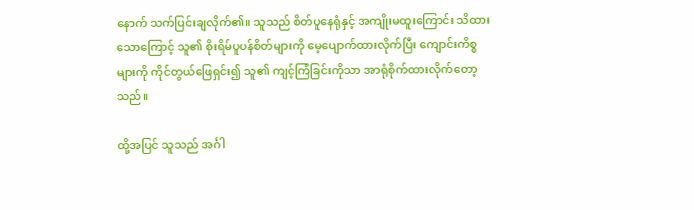နောက် သက်ပြင်းချလိုက်၏။ သူသည် စိတ်ပူနေရုံနှင့် အကျိုးမထူးကြောင်း သိထားသောကြောင့် သူ၏ စိုးရိမ်ပူပန်စိတ်များကို မေ့ပျောက်ထားလိုက်ပြီး ကျောင်းကိစ္စများကို ကိုင်တွယ်ဖြေရှင်း၍ သူ၏ ကျင့်ကြံခြင်းကိုသာ အာရုံစိုက်ထားလိုက်တော့သည်။

ထို့အပြင် သူသည် အင်္ဂါ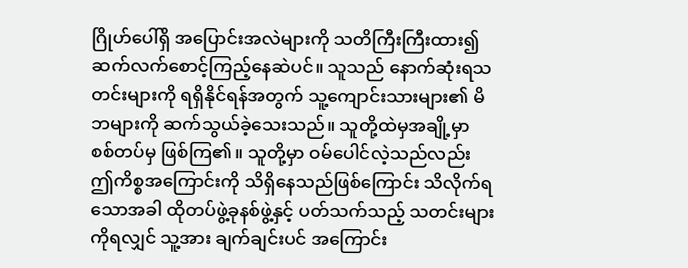ဂြိုဟ်ပေါ်ရှိ အပြောင်းအလဲများကို သတိကြီးကြီးထား၍ ဆက်လက်စောင့်ကြည့်နေဆဲပင်။ သူသည် နောက်ဆုံးရသတင်းများကို ရရှိနိုင်ရန်အတွက် သူ့ကျောင်းသားများ၏ မိဘများကို ဆက်သွယ်ခဲ့သေးသည်။ သူတို့ထဲမှအချို့မှာ စစ်တပ်မှ ဖြစ်ကြ၏။ သူတို့မှာ ဝမ်ပေါင်လဲ့သည်လည်း ဤကိစ္စအကြောင်းကို သိရှိနေသည်ဖြစ်ကြောင်း သိလိုက်ရသောအခါ ထိုတပ်ဖွဲ့ခုနစ်ဖွဲ့နှင့် ပတ်သက်သည့် သတင်းများကိုရလျှင် သူ့အား ချက်ချင်းပင် အကြောင်း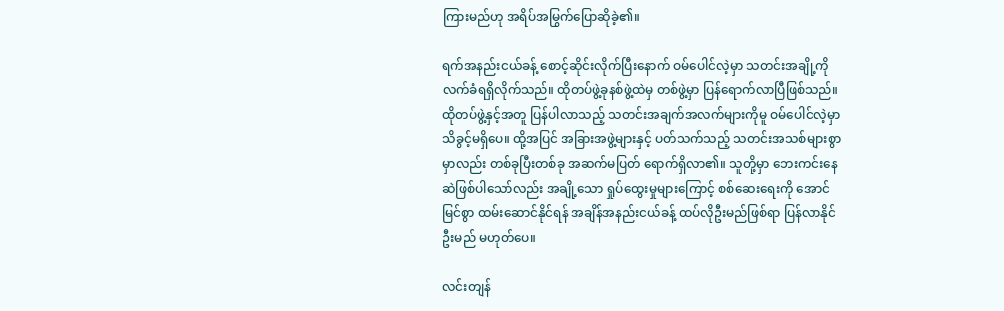ကြားမည်ဟု အရိပ်အမြွက်ပြောဆိုခဲ့၏။

ရက်အနည်းငယ်ခန့် စောင့်ဆိုင်းလိုက်ပြီးနောက် ဝမ်ပေါင်လဲ့မှာ သတင်းအချို့ကို လက်ခံရရှိလိုက်သည်။ ထိုတပ်ဖွဲ့ခုနစ်ဖွဲ့ထဲမှ တစ်ဖွဲ့မှာ ပြန်ရောက်လာပြီဖြစ်သည်။ ထိုတပ်ဖွဲ့နှင့်အတူ ပြန်ပါလာသည့် သတင်းအချက်အလက်များကိုမူ ဝမ်ပေါင်လဲ့မှာ သိခွင့်မရှိပေ။ ထို့အပြင် အခြားအဖွဲ့များနှင့် ပတ်သက်သည့် သတင်းအသစ်များစွာမှာလည်း တစ်ခုပြီးတစ်ခု အဆက်မပြတ် ရောက်ရှိလာ၏။ သူတို့မှာ ဘေးကင်းနေဆဲဖြစ်ပါသော်လည်း အချို့သော ရှုပ်ထွေးမှုများကြောင့် စစ်ဆေးရေးကို အောင်မြင်စွာ ထမ်းဆောင်နိုင်ရန် အချိန်အနည်းငယ်ခန့် ထပ်လိုဦးမည်ဖြစ်ရာ ပြန်လာနိုင်ဦးမည် မဟုတ်ပေ။

လင်းတျန်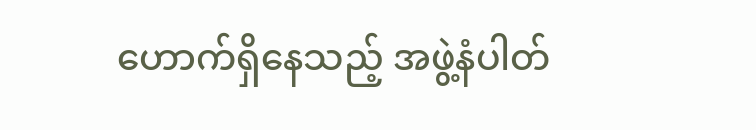ဟောက်ရှိနေသည့် အဖွဲ့နံပါတ်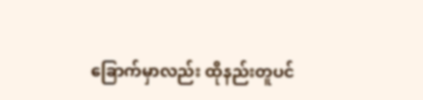ခြောက်မှာလည်း ထိုနည်းတူပင်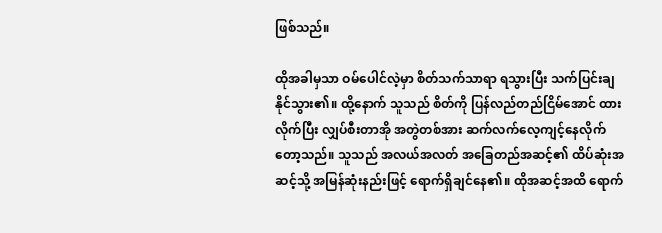ဖြစ်သည်။

ထိုအခါမှသာ ဝမ်ပေါင်လဲ့မှာ စိတ်သက်သာရာ ရသွားပြီး သက်ပြင်းချနိုင်သွား၏။ ထို့နောက် သူသည် စိတ်ကို ပြန်လည်တည်ငြိမ်အောင် ထားလိုက်ပြီး လျှပ်စီးတာအို အတွဲတစ်အား ဆက်လက်လေ့ကျင့်နေလိုက်တော့သည်။ သူသည် အလယ်အလတ် အခြေတည်အဆင့်၏ ထိပ်ဆုံးအဆင့်သို့ အမြန်ဆုံးနည်းဖြင့် ရောက်ရှိချင်နေ၏။ ထိုအဆင့်အထိ ရောက်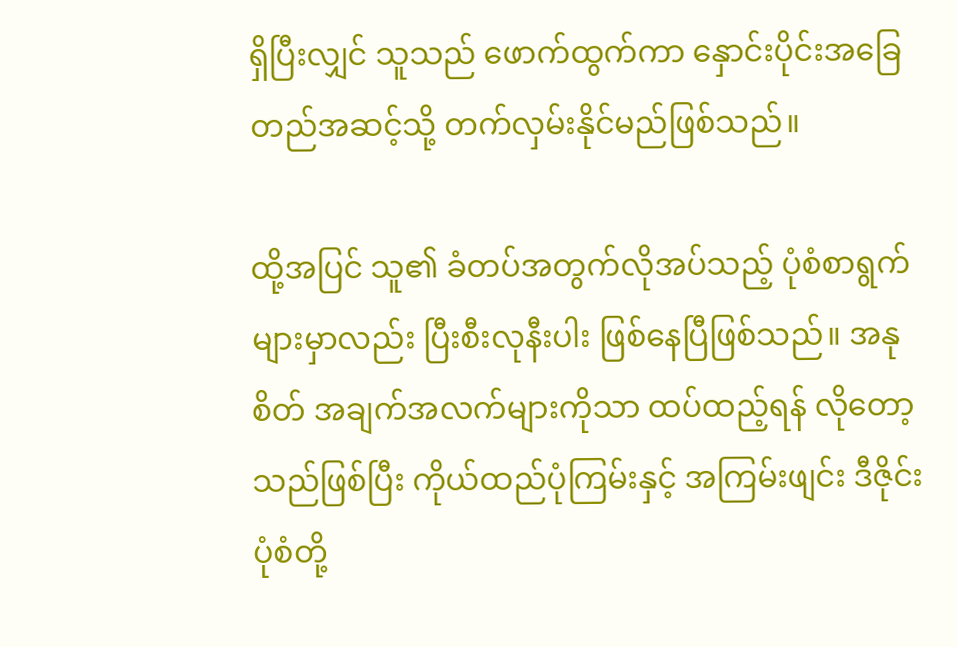ရှိပြီးလျှင် သူသည် ဖောက်ထွက်ကာ နှောင်းပိုင်းအခြေတည်အဆင့်သို့ တက်လှမ်းနိုင်မည်ဖြစ်သည်။

ထို့အပြင် သူ၏ ခံတပ်အတွက်လိုအပ်သည့် ပုံစံစာရွက်များမှာလည်း ပြီးစီးလုနီးပါး ဖြစ်နေပြီဖြစ်သည်။ အနုစိတ် အချက်အလက်များကိုသာ ထပ်ထည့်ရန် လိုတော့သည်ဖြစ်ပြီး ကိုယ်ထည်ပုံကြမ်းနှင့် အကြမ်းဖျင်း ဒီဇိုင်းပုံစံတို့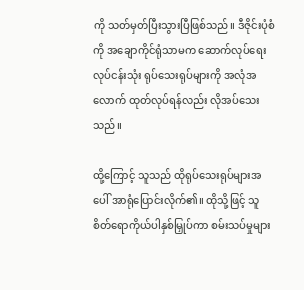ကို သတ်မှတ်ပြီးသွားပြီဖြစ်သည်။ ဒီဇိုင်းပုံစံကို အချောကိုင်ရုံသာမက ဆောက်လုပ်ရေးလုပ်ငန်းသုံး ရုပ်သေးရုပ်များကို အလုံအလောက် ထုတ်လုပ်ရန်လည်း လိုအပ်သေးသည်။

ထို့ကြောင့် သူသည် ထိုရုပ်သေးရုပ်များအပေါ် အာရုံပြောင်းလိုက်၏။ ထိုသို့ဖြင့် သူ စိတ်ရောကိုယ်ပါနှစ်မြှုပ်ကာ စမ်းသပ်မှုများ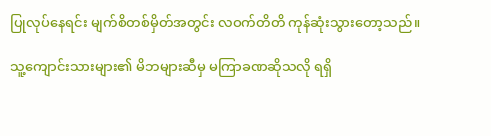ပြုလုပ်နေရင်း မျက်စိတစ်မှိတ်အတွင်း လဝက်တိတိ ကုန်ဆုံးသွားတော့သည်။

သူ့ကျောင်းသားများ၏ မိဘများဆီမှ မကြာခဏဆိုသလို ရရှိ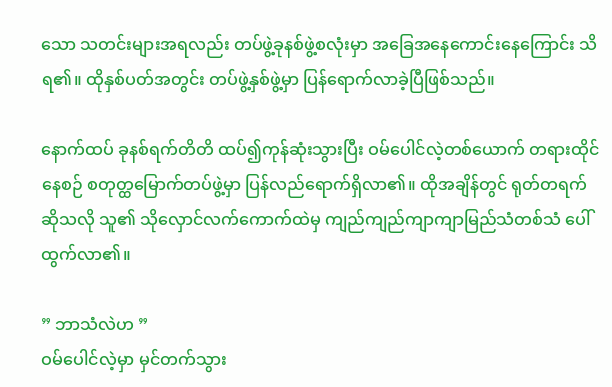သော သတင်းများအရလည်း တပ်ဖွဲ့ခုနစ်ဖွဲ့စလုံးမှာ အခြေအနေကောင်းနေကြောင်း သိရ၏။ ထိုနှစ်ပတ်အတွင်း တပ်ဖွဲ့နှစ်ဖွဲ့မှာ ပြန်ရောက်လာခဲ့ပြီဖြစ်သည်။

နောက်ထပ် ခုနစ်ရက်တိတိ ထပ်၍ကုန်ဆုံးသွားပြီး ဝမ်ပေါင်လဲ့တစ်ယောက် တရားထိုင်နေစဉ် စတုတ္ထမြောက်တပ်ဖွဲ့မှာ ပြန်လည်ရောက်ရှိလာ၏။ ထိုအချိန်တွင် ရုတ်တရက်ဆိုသလို သူ၏ သိုလှောင်လက်ကောက်ထဲမှ ကျည်ကျည်ကျာကျာမြည်သံတစ်သံ ပေါ်ထွက်လာ၏။

” ဘာသံလဲဟ ”
ဝမ်ပေါင်လဲ့မှာ မှင်တက်သွား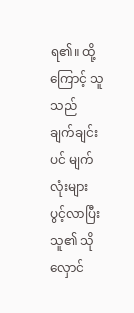ရ၏။ ထို့ကြောင့် သူသည် ချက်ချင်းပင် မျက်လုံးများပွင့်လာပြီး သူ၏ သိုလှောင်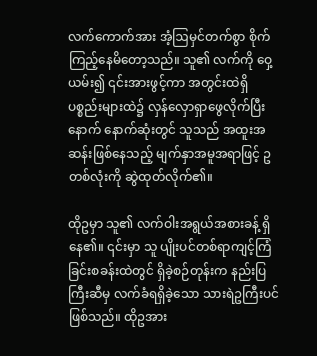လက်ကောက်အား အံ့ဩမှင်တက်စွာ စိုက်ကြည့်နေမိတော့သည်။ သူ၏ လက်ကို ဝှေ့ယမ်း၍ ၎င်းအားဖွင့်ကာ အတွင်းထဲရှိ ပစ္စည်းများထဲ၌ လှန်လှောရှာဖွေလိုက်ပြီးနောက် နောက်ဆုံးတွင် သူသည် အထူးအဆန်းဖြစ်နေသည့် မျက်နှာအမူအရာဖြင့် ဥတစ်လုံးကို ဆွဲထုတ်လိုက်၏။

ထိုဥမှာ သူ၏ လက်ဝါးအရွယ်အစားခန့် ရှိနေ၏။ ၎င်းမှာ သူ ပျိုးပင်တစ်ရာကျင့်ကြံခြင်းစခန်းထဲတွင် ရှိခဲ့စဉ်တုန်းက နည်းပြကြီးဆီမှ လက်ခံရရှိခဲ့သော သားရဲဥကြီးပင် ဖြစ်သည်။ ထိုဥအား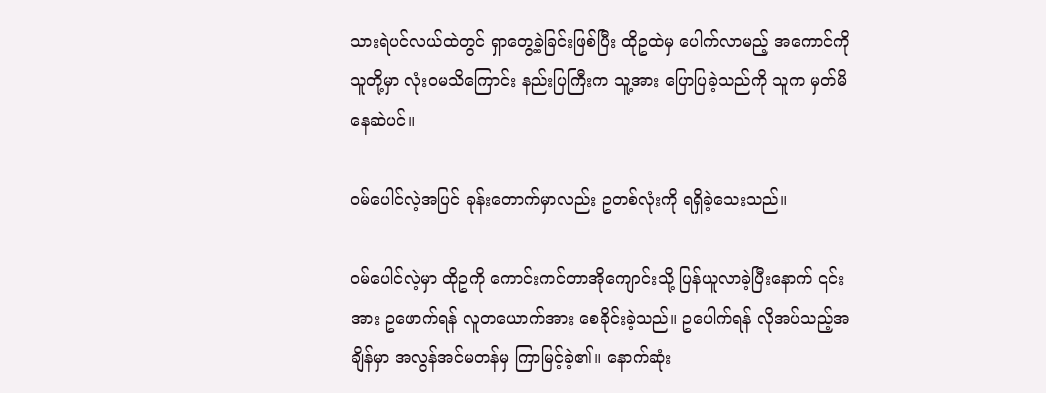သားရဲပင်လယ်ထဲတွင် ရှာတွေ့ခဲ့ခြင်းဖြစ်ပြီး ထိုဥထဲမှ ပေါက်လာမည့် အကောင်ကို သူတို့မှာ လုံးဝမသိကြောင်း နည်းပြကြီးက သူ့အား ပြောပြခဲ့သည်ကို သူက မှတ်မိနေဆဲပင်။

ဝမ်ပေါင်လဲ့အပြင် ခုန်းတောက်မှာလည်း ဥတစ်လုံးကို ရရှိခဲ့သေးသည်။

ဝမ်ပေါင်လဲ့မှာ ထိုဥကို ကောင်းကင်တာအိုကျောင်းသို့ ပြန်ယူလာခဲ့ပြီးနောက် ၎င်းအား ဥဖောက်ရန် လူတယောက်အား စေခိုင်းခဲ့သည်။ ဥပေါက်ရန် လိုအပ်သည့်အချိန်မှာ အလွန်အင်မတန်မှ ကြာမြင့်ခဲ့၏။ နောက်ဆုံး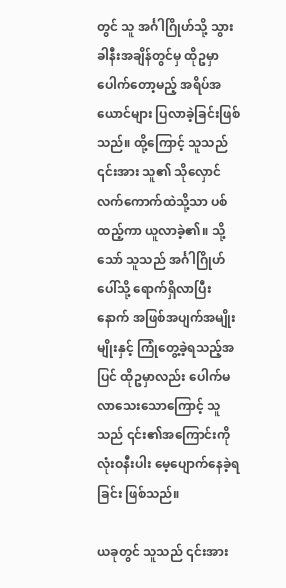တွင် သူ အင်္ဂါဂြိုဟ်သို့ သွားခါနီးအချိန်တွင်မှ ထိုဥမှာ ပေါက်တော့မည့် အရိပ်အယောင်များ ပြလာခဲ့ခြင်းဖြစ်သည်။ ထို့ကြောင့် သူသည် ၎င်းအား သူ၏ သိုလှောင်လက်ကောက်ထဲသို့သာ ပစ်ထည့်ကာ ယူလာခဲ့၏။ သို့သော် သူသည် အင်္ဂါဂြိုဟ်ပေါ်သို့ ရောက်ရှိလာပြီးနောက် အဖြစ်အပျက်အမျိုးမျိုးနှင့် ကြုံတွေ့ခဲ့ရသည့်အပြင် ထိုဥမှာလည်း ပေါက်မလာသေးသောကြောင့် သူသည် ၎င်း၏အကြောင်းကို လုံးဝနီးပါး မေ့ပျောက်နေခဲ့ရခြင်း ဖြစ်သည်။

ယခုတွင် သူသည် ၎င်းအား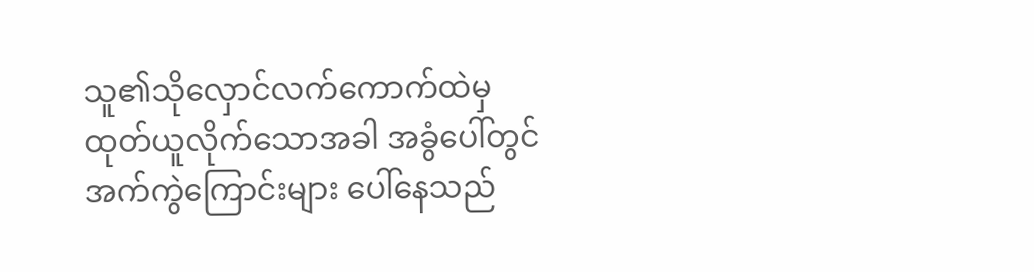သူ၏သိုလှောင်လက်ကောက်ထဲမှ ထုတ်ယူလိုက်သောအခါ အခွံပေါ်တွင် အက်ကွဲကြောင်းများ ပေါ်နေသည်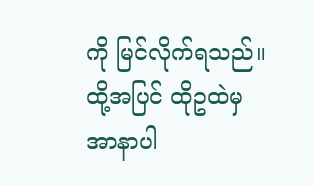ကို မြင်လိုက်ရသည်။ ထို့အပြင် ထိုဥထဲမှ အာနာပါ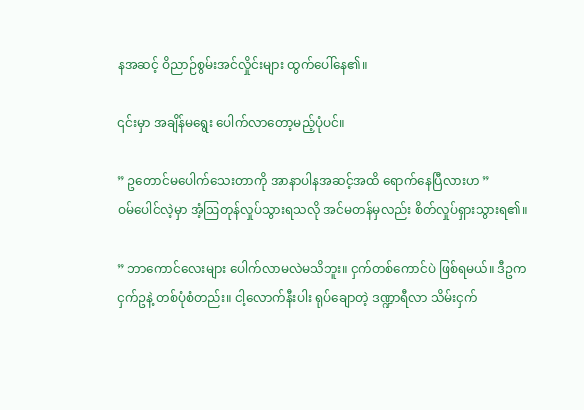နအဆင့် ဝိညာဉ်စွမ်းအင်လှိုင်းများ ထွက်ပေါ်နေ၏။

၎င်းမှာ အချိန်မရွေး ပေါက်လာတော့မည့်ပုံပင်။

” ဥတောင်မပေါက်သေးတာကို အာနာပါနအဆင့်အထိ ရောက်နေပြီလားဟ ”
ဝမ်ပေါင်လဲ့မှာ အံ့ဩတုန်လှုပ်သွားရသလို အင်မတန်မှလည်း စိတ်လှုပ်ရှားသွားရ၏။

” ဘာကောင်လေးများ ပေါက်လာမလဲမသိဘူး။ ငှက်တစ်ကောင်ပဲ ဖြစ်ရမယ်။ ဒီဥက ငှက်ဥနဲ့ တစ်ပုံစံတည်း။ ငါ့လောက်နီးပါး ရုပ်ချောတဲ့ ဒဏ္ဍာရီလာ သိမ်းငှက်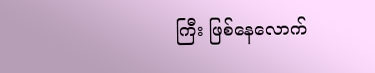ကြီး ဖြစ်နေလောက်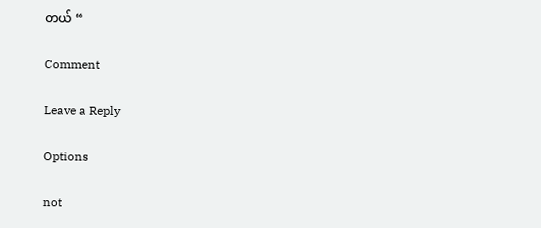တယ် “

Comment

Leave a Reply

Options

not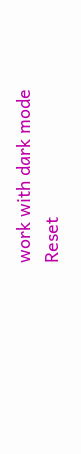work with dark mode
Reset